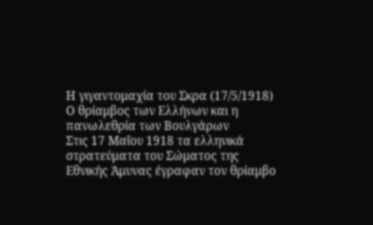Η γιγαντομαχία του Σκρα (17/5/1918)
Ο θρίαμβος των Ελλήνων και η πανωλεθρία των Βουλγάρων
Στις 17 Μαΐου 1918 τα ελληνικά στρατεύματα του Σώματος της Εθνικής Άμυνας έγραφαν τον θρίαμβο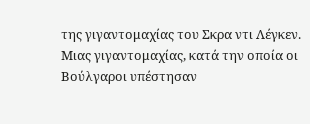της γιγαντομαχίας του Σκρα ντι Λέγκεν. Μιας γιγαντομαχίας, κατά την οποία οι Βούλγαροι υπέστησαν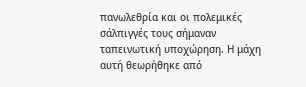πανωλεθρία και οι πολεμικές σάλπιγγές τους σήμαναν ταπεινωτική υποχώρηση. Η μάχη αυτή θεωρήθηκε από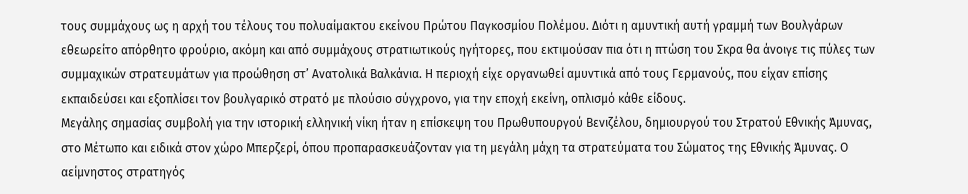τους συμμάχους ως η αρχή του τέλους του πολυαίμακτου εκείνου Πρώτου Παγκοσμίου Πολέμου. Διότι η αμυντική αυτή γραμμή των Βουλγάρων εθεωρείτο απόρθητο φρούριο, ακόμη και από συμμάχους στρατιωτικούς ηγήτορες, που εκτιμούσαν πια ότι η πτώση του Σκρα θα άνοιγε τις πύλες των συμμαχικών στρατευμάτων για προώθηση στ’ Ανατολικά Βαλκάνια. Η περιοχή είχε οργανωθεί αμυντικά από τους Γερμανούς, που είχαν επίσης εκπαιδεύσει και εξοπλίσει τον βουλγαρικό στρατό με πλούσιο σύγχρονο, για την εποχή εκείνη, οπλισμό κάθε είδους.
Μεγάλης σημασίας συμβολή για την ιστορική ελληνική νίκη ήταν η επίσκεψη του Πρωθυπουργού Βενιζέλου, δημιουργού του Στρατού Εθνικής Άμυνας, στο Μέτωπο και ειδικά στον χώρο Μπερζερί, όπου προπαρασκευάζονταν για τη μεγάλη μάχη τα στρατεύματα του Σώματος της Εθνικής Άμυνας. Ο αείμνηστος στρατηγός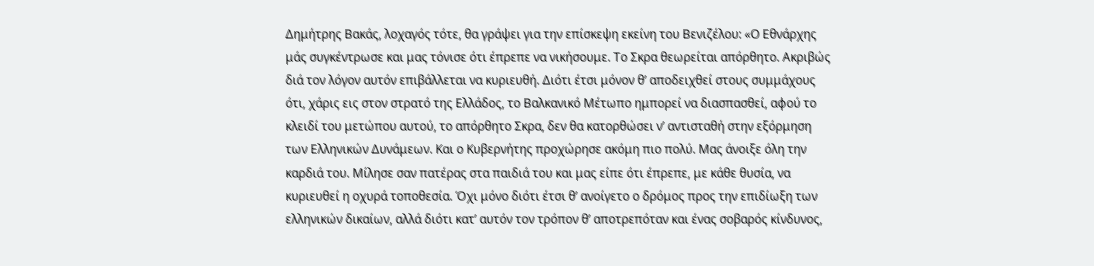Δημήτρης Βακάς, λοχαγός τότε, θα γράψει για την επίσκεψη εκείνη του Βενιζέλου: «Ο Εθνάρχης μάς συγκέντρωσε και μας τόνισε ότι έπρεπε να νικήσουμε. Το Σκρα θεωρείται απόρθητο. Ακριβώς διά τον λόγον αυτόν επιβάλλεται να κυριευθή. Διότι έτσι μόνον θ’ αποδειχθεί στους συμμάχους ότι, χάρις εις στον στρατό της Ελλάδος, το Βαλκανικό Μέτωπο ημπορεί να διασπασθεί, αφού το κλειδί του μετώπου αυτού, το απόρθητο Σκρα, δεν θα κατορθώσει ν’ αντισταθή στην εξόρμηση των Ελληνικών Δυνάμεων. Και ο Κυβερνήτης προχώρησε ακόμη πιο πολύ. Μας άνοιξε όλη την καρδιά του. Μίλησε σαν πατέρας στα παιδιά του και μας είπε ότι έπρεπε, με κάθε θυσία, να κυριευθεί η οχυρά τοποθεσία. Όχι μόνο διότι έτσι θ’ ανοίγετο ο δρόμος προς την επιδίωξη των ελληνικών δικαίων, αλλά διότι κατ’ αυτόν τον τρόπον θ’ αποτρεπόταν και ένας σοβαρός κίνδυνος,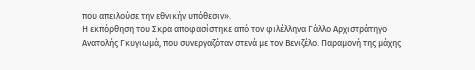που απειλούσε την εθνικήν υπόθεσιν».
Η εκπόρθηση του Σκρα αποφασίστηκε από τον φιλέλληνα Γάλλο Αρχιστράτηγο Ανατολής Γκυγιωμά, που συνεργαζόταν στενά με τον Βενιζέλο. Παραμονή της μάχης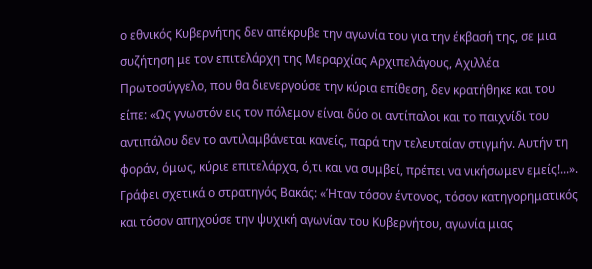ο εθνικός Κυβερνήτης δεν απέκρυβε την αγωνία του για την έκβασή της, σε μια συζήτηση με τον επιτελάρχη της Μεραρχίας Αρχιπελάγους, Αχιλλέα Πρωτοσύγγελο, που θα διενεργούσε την κύρια επίθεση, δεν κρατήθηκε και του είπε: «Ως γνωστόν εις τον πόλεμον είναι δύο οι αντίπαλοι και το παιχνίδι του αντιπάλου δεν το αντιλαμβάνεται κανείς, παρά την τελευταίαν στιγμήν. Αυτήν τη φοράν, όμως, κύριε επιτελάρχα, ό,τι και να συμβεί, πρέπει να νικήσωμεν εμείς!...». Γράφει σχετικά ο στρατηγός Βακάς: «Ήταν τόσον έντονος, τόσον κατηγορηματικός και τόσον απηχούσε την ψυχική αγωνίαν του Κυβερνήτου, αγωνία μιας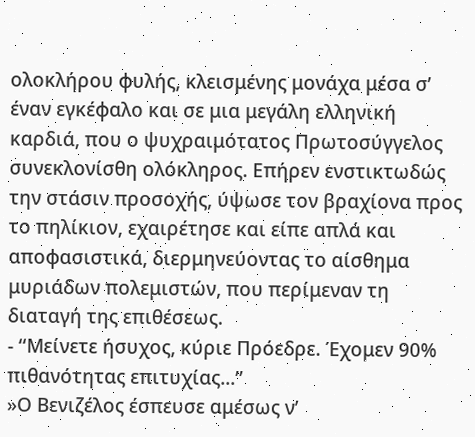ολοκλήρου φυλής, κλεισμένης μονάχα μέσα σ’ έναν εγκέφαλο και σε μια μεγάλη ελληνική καρδιά, που ο ψυχραιμότατος Πρωτοσύγγελος συνεκλονίσθη ολόκληρος. Επήρεν ενστικτωδώς την στάσιν προσοχής, ύψωσε τον βραχίονα προς το πηλίκιον, εχαιρέτησε και είπε απλά και αποφασιστικά, διερμηνεύοντας το αίσθημα μυριάδων πολεμιστών, που περίμεναν τη διαταγή της επιθέσεως.
- ‘‘Μείνετε ήσυχος, κύριε Πρόεδρε. Έχομεν 90% πιθανότητας επιτυχίας...’’
»Ο Βενιζέλος έσπευσε αμέσως ν’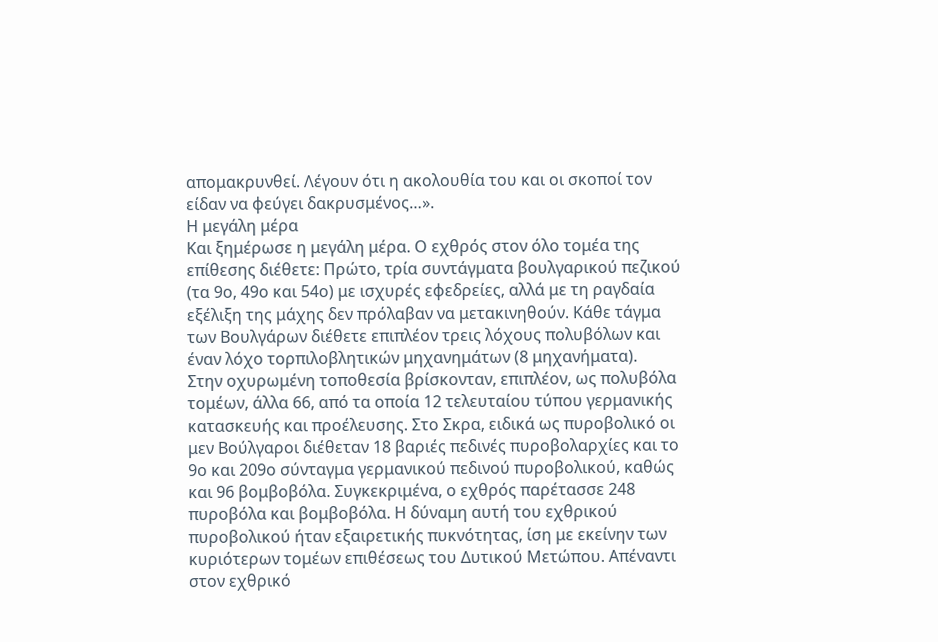απομακρυνθεί. Λέγουν ότι η ακολουθία του και οι σκοποί τον είδαν να φεύγει δακρυσμένος…».
Η μεγάλη μέρα
Και ξημέρωσε η μεγάλη μέρα. Ο εχθρός στον όλο τομέα της επίθεσης διέθετε: Πρώτο, τρία συντάγματα βουλγαρικού πεζικού (τα 9ο, 49ο και 54ο) με ισχυρές εφεδρείες, αλλά με τη ραγδαία εξέλιξη της μάχης δεν πρόλαβαν να μετακινηθούν. Κάθε τάγμα των Βουλγάρων διέθετε επιπλέον τρεις λόχους πολυβόλων και έναν λόχο τορπιλοβλητικών μηχανημάτων (8 μηχανήματα).
Στην οχυρωμένη τοποθεσία βρίσκονταν, επιπλέον, ως πολυβόλα τομέων, άλλα 66, από τα οποία 12 τελευταίου τύπου γερμανικής κατασκευής και προέλευσης. Στο Σκρα, ειδικά ως πυροβολικό οι μεν Βούλγαροι διέθεταν 18 βαριές πεδινές πυροβολαρχίες και το 9ο και 209ο σύνταγμα γερμανικού πεδινού πυροβολικού, καθώς και 96 βομβοβόλα. Συγκεκριμένα, ο εχθρός παρέτασσε 248 πυροβόλα και βομβοβόλα. Η δύναμη αυτή του εχθρικού πυροβολικού ήταν εξαιρετικής πυκνότητας, ίση με εκείνην των κυριότερων τομέων επιθέσεως του Δυτικού Μετώπου. Απέναντι στον εχθρικό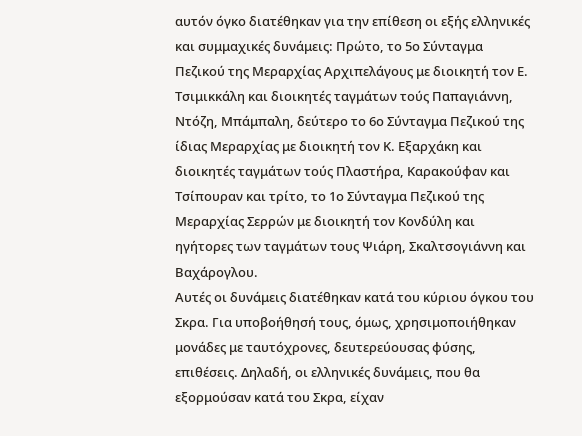αυτόν όγκο διατέθηκαν για την επίθεση οι εξής ελληνικές και συμμαχικές δυνάμεις: Πρώτο, το 5ο Σύνταγμα Πεζικού της Μεραρχίας Αρχιπελάγους με διοικητή τον Ε. Τσιμικκάλη και διοικητές ταγμάτων τούς Παπαγιάννη, Ντόζη, Μπάμπαλη, δεύτερο το 6ο Σύνταγμα Πεζικού της ίδιας Μεραρχίας με διοικητή τον Κ. Εξαρχάκη και διοικητές ταγμάτων τούς Πλαστήρα, Καρακούφαν και Τσίπουραν και τρίτο, το 1ο Σύνταγμα Πεζικού της Μεραρχίας Σερρών με διοικητή τον Κονδύλη και ηγήτορες των ταγμάτων τους Ψιάρη, Σκαλτσογιάννη και Βαχάρογλου.
Αυτές οι δυνάμεις διατέθηκαν κατά του κύριου όγκου του Σκρα. Για υποβοήθησή τους, όμως, χρησιμοποιήθηκαν μονάδες με ταυτόχρονες, δευτερεύουσας φύσης, επιθέσεις. Δηλαδή, οι ελληνικές δυνάμεις, που θα εξορμούσαν κατά του Σκρα, είχαν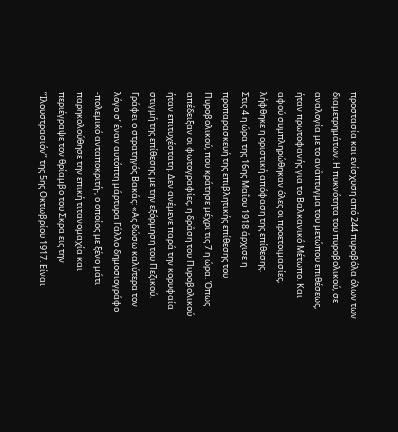προστασία και ενίσχυση από 244 πυροβόλα όλων των διαμετρημάτων. Η πυκνότητα του πυροβολικού, σε αναλογία με το ανάπτυγμα του μετώπου επιθέσεως, ήταν πρωτοφανής για το Βαλκανικό Μέτωπο. Και αφού συμπληρώθηκαν όλες οι προετοιμασίες, λήφθηκε η οριστική απόφαση της επίθεσης.
Στις 4 η ώρα της 16ης Μαΐου 1918 άρχισε η προπαρασκευή της επιβλητικής επίθεσης του Πυροβολικού, που κράτησε μέχρι τις 7 η ώρα. Όπως απέδειξαν οι φωτογραφίες, η δράση του Πυροβολικού ήταν επιτυχέστατη. Δεν ανέμενε παρά την κορυφαία στιγμή της επίθεσης με την εξόρμηση του Πεζικού. Γράφει ο στρατηγός Βακάς: «Ας δώσω καλύτερα τον λόγο σ’ έναν αυτόπτη μάρτυρα Γάλλο δημοσιογράφο -πολεμικό ανταποκριτή-, ο οποίος με ξένο μάτι παρηκολούθησε την επική τιτανομαχία και περιέγραψε τον θρίαμβο του Σκρα εις την ‘‘Ιλουστρασιόν’’ της 5ης Οκτωβρίου 1917. Είναι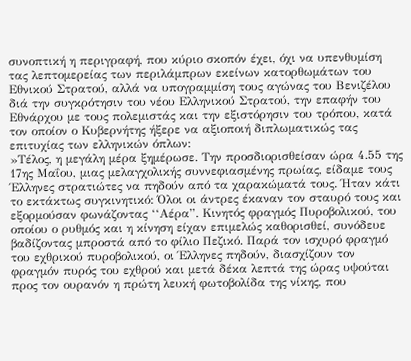συνοπτική η περιγραφή, που κύριο σκοπόν έχει, όχι να υπενθυμίση τας λεπτομερείας των περιλάμπρων εκείνων κατορθωμάτων του Εθνικού Στρατού, αλλά να υπογραμμίση τους αγώνας του Βενιζέλου διά την συγκρότησιν του νέου Ελληνικού Στρατού, την επαφήν του Εθνάρχου με τους πολεμιστάς και την εξιστόρησιν του τρόπου, κατά τον οποίον ο Κυβερνήτης ήξερε να αξιοποιή διπλωματικώς τας επιτυχίας των ελληνικών όπλων:
»Τέλος, η μεγάλη μέρα ξημέρωσε. Την προσδιορισθείσαν ώρα 4.55 της 17ης Μαΐου, μιας μελαγχολικής συννεφιασμένης πρωίας, είδαμε τους Έλληνες στρατιώτες να πηδούν από τα χαρακώματά τους. Ήταν κάτι το εκτάκτως συγκινητικό: Όλοι οι άντρες έκαναν τον σταυρό τους και εξορμούσαν φωνάζοντας ‘‘Αέρα”. Κινητός φραγμός Πυροβολικού, του οποίου ο ρυθμός και η κίνηση είχαν επιμελώς καθορισθεί, συνόδευε βαδίζοντας μπροστά από το φίλιο Πεζικό. Παρά τον ισχυρό φραγμό του εχθρικού πυροβολικού, οι Έλληνες πηδούν, διασχίζουν τον φραγμόν πυρός του εχθρού και μετά δέκα λεπτά της ώρας υψούται προς τον ουρανόν η πρώτη λευκή φωτοβολίδα της νίκης, που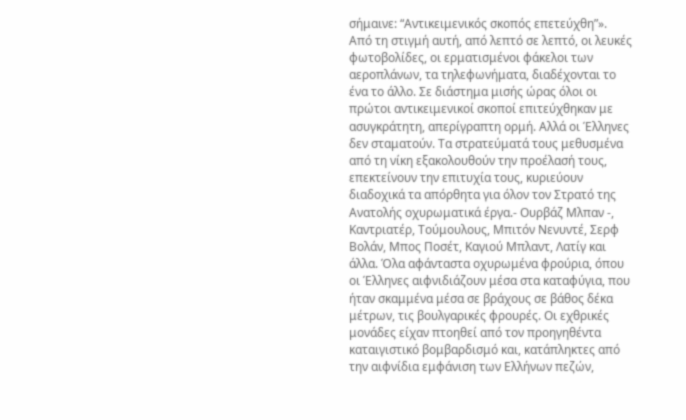σήμαινε: “Αντικειμενικός σκοπός επετεύχθη”».
Από τη στιγμή αυτή, από λεπτό σε λεπτό, οι λευκές φωτοβολίδες, οι ερματισμένοι φάκελοι των αεροπλάνων, τα τηλεφωνήματα, διαδέχονται το ένα το άλλο. Σε διάστημα μισής ώρας όλοι οι πρώτοι αντικειμενικοί σκοποί επιτεύχθηκαν με ασυγκράτητη, απερίγραπτη ορμή. Αλλά οι Έλληνες δεν σταματούν. Τα στρατεύματά τους μεθυσμένα από τη νίκη εξακολουθούν την προέλασή τους, επεκτείνουν την επιτυχία τους, κυριεύουν διαδοχικά τα απόρθητα για όλον τον Στρατό της Ανατολής οχυρωματικά έργα.- Ουρβάζ Μλπαν -, Καντριατέρ, Τούμουλους, Μπιτόν Νενυντέ, Σερφ Βολάν, Μπος Ποσέτ, Καγιού Μπλαντ, Λατίγ και άλλα. Όλα αφάνταστα οχυρωμένα φρούρια, όπου οι Έλληνες αιφνιδιάζουν μέσα στα καταφύγια, που ήταν σκαμμένα μέσα σε βράχους σε βάθος δέκα μέτρων, τις βουλγαρικές φρουρές. Οι εχθρικές μονάδες είχαν πτοηθεί από τον προηγηθέντα καταιγιστικό βομβαρδισμό και, κατάπληκτες από την αιφνίδια εμφάνιση των Ελλήνων πεζών,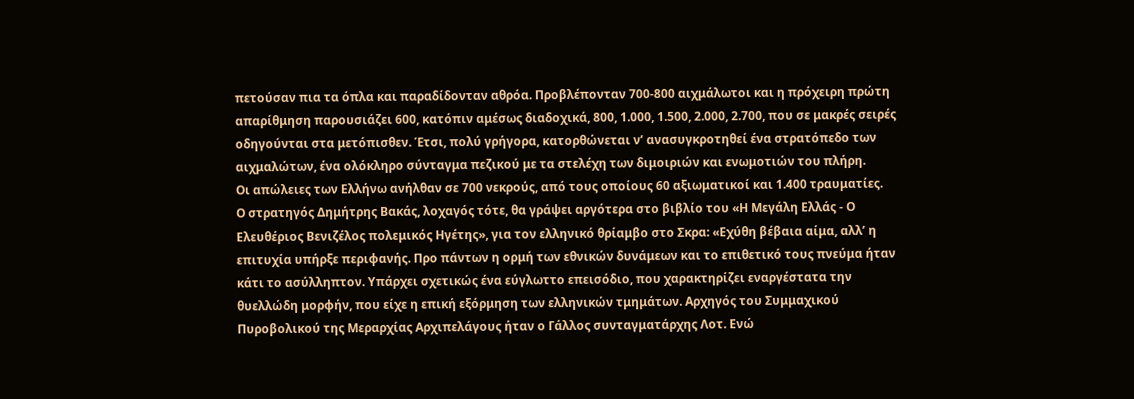πετούσαν πια τα όπλα και παραδίδονταν αθρόα. Προβλέπονταν 700-800 αιχμάλωτοι και η πρόχειρη πρώτη απαρίθμηση παρουσιάζει 600, κατόπιν αμέσως διαδοχικά, 800, 1.000, 1.500, 2.000, 2.700, που σε μακρές σειρές οδηγούνται στα μετόπισθεν. Έτσι, πολύ γρήγορα, κατορθώνεται ν’ ανασυγκροτηθεί ένα στρατόπεδο των αιχμαλώτων, ένα ολόκληρο σύνταγμα πεζικού με τα στελέχη των διμοιριών και ενωμοτιών του πλήρη.
Οι απώλειες των Ελλήνω ανήλθαν σε 700 νεκρούς, από τους οποίους 60 αξιωματικοί και 1.400 τραυματίες.
Ο στρατηγός Δημήτρης Βακάς, λοχαγός τότε, θα γράψει αργότερα στο βιβλίο του «Η Μεγάλη Ελλάς - Ο Ελευθέριος Βενιζέλος πολεμικός Ηγέτης», για τον ελληνικό θρίαμβο στο Σκρα: «Εχύθη βέβαια αίμα, αλλ’ η επιτυχία υπήρξε περιφανής. Προ πάντων η ορμή των εθνικών δυνάμεων και το επιθετικό τους πνεύμα ήταν κάτι το ασύλληπτον. Υπάρχει σχετικώς ένα εύγλωττο επεισόδιο, που χαρακτηρίζει εναργέστατα την θυελλώδη μορφήν, που είχε η επική εξόρμηση των ελληνικών τμημάτων. Αρχηγός του Συμμαχικού Πυροβολικού της Μεραρχίας Αρχιπελάγους ήταν ο Γάλλος συνταγματάρχης Λοτ. Ενώ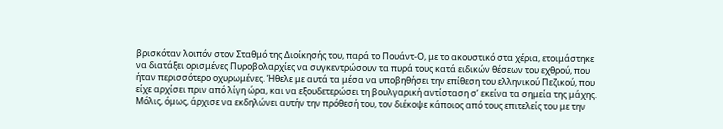βρισκόταν λοιπόν στον Σταθμό της Διοίκησής του, παρά το Πουάντ-Ο, με το ακουστικό στα χέρια, ετοιμάστηκε να διατάξει ορισμένες Πυροβολαρχίες να συγκεντρώσουν τα πυρά τους κατά ειδικών θέσεων του εχθρού, που ήταν περισσότερο οχυρωμένες. Ήθελε με αυτά τα μέσα να υποβηθήσει την επίθεση του ελληνικού Πεζικού, που είχε αρχίσει πριν από λίγη ώρα, και να εξουδετερώσει τη βουλγαρική αντίσταση σ’ εκείνα τα σημεία της μάχης. Μόλις, όμως, άρχισε να εκδηλώνει αυτήν την πρόθεσή του, τον διέκοψε κάποιος από τους επιτελείς του με την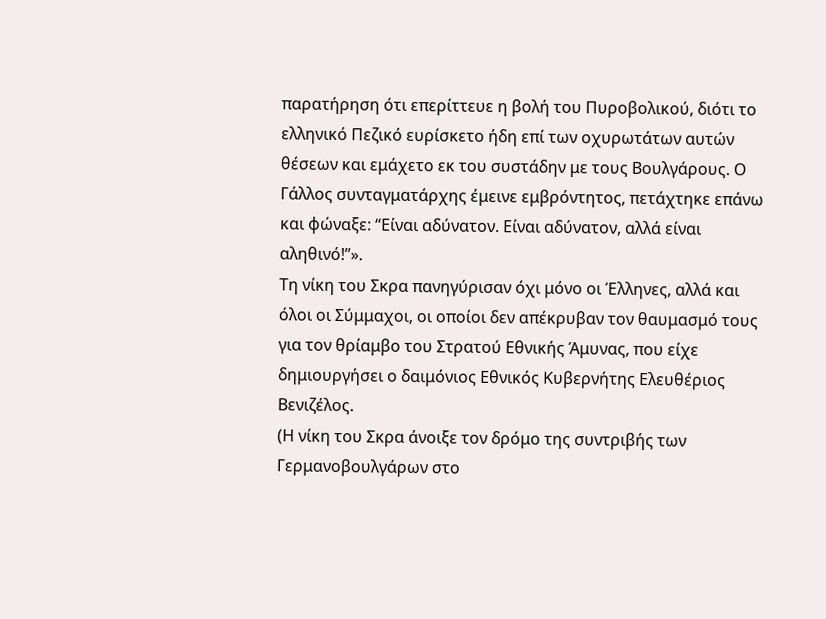παρατήρηση ότι επερίττευε η βολή του Πυροβολικού, διότι το ελληνικό Πεζικό ευρίσκετο ήδη επί των οχυρωτάτων αυτών θέσεων και εμάχετο εκ του συστάδην με τους Βουλγάρους. Ο Γάλλος συνταγματάρχης έμεινε εμβρόντητος, πετάχτηκε επάνω και φώναξε: “Είναι αδύνατον. Είναι αδύνατον, αλλά είναι αληθινό!’’».
Τη νίκη του Σκρα πανηγύρισαν όχι μόνο οι Έλληνες, αλλά και όλοι οι Σύμμαχοι, οι οποίοι δεν απέκρυβαν τον θαυμασμό τους για τον θρίαμβο του Στρατού Εθνικής Άμυνας, που είχε δημιουργήσει ο δαιμόνιος Εθνικός Κυβερνήτης Ελευθέριος Βενιζέλος.
(Η νίκη του Σκρα άνοιξε τον δρόμο της συντριβής των Γερμανοβουλγάρων στο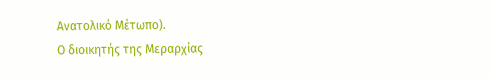Ανατολικό Μέτωπο).
Ο διοικητής της Μεραρχίας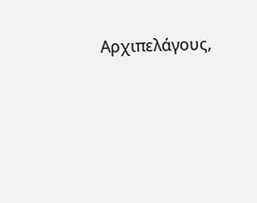Αρχιπελάγους,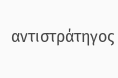αντιστράτηγος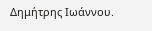Δημήτρης Ιωάννου.